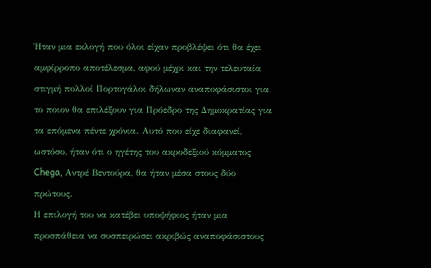Ήταν μια εκλογή που όλοι είχαν προβλέψει ότι θα έχει αμφίρροπο αποτέλεσμα, αφού μέχρι και την τελευταία στιγμή πολλοί Πορτογάλοι δήλωναν αναποφάσιστοι για το ποιον θα επιλέξουν για Πρόεδρο της Δημοκρατίας για τα επόμενα πέντε χρόνια. Αυτό που είχε διαφανεί, ωστόσο, ήταν ότι ο ηγέτης του ακροδεξιού κόμματος Chega, Αντρέ Βεντούρα, θα ήταν μέσα στους δύο πρώτους.
Η επιλογή του να κατέβει υποψήφιος ήταν μια προσπάθεια να συσπειρώσει ακριβώς αναποφάσιστους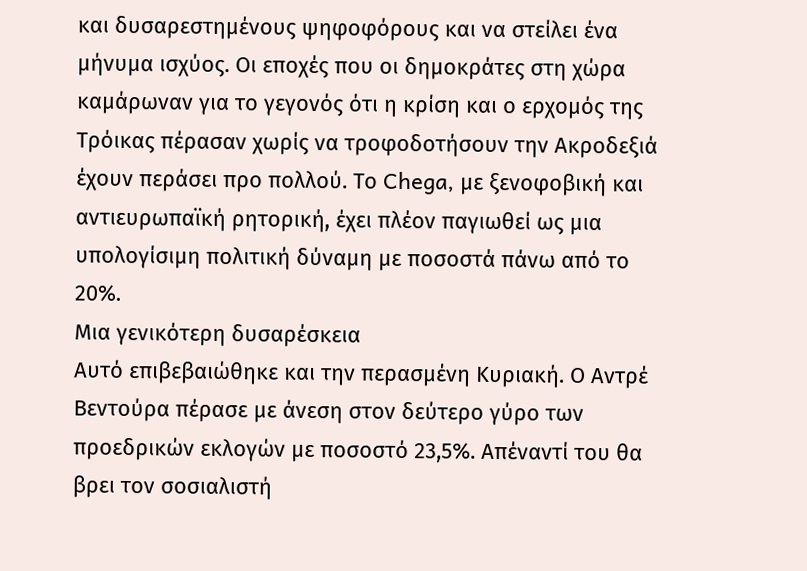και δυσαρεστημένους ψηφοφόρους και να στείλει ένα μήνυμα ισχύος. Οι εποχές που οι δημοκράτες στη χώρα καμάρωναν για το γεγονός ότι η κρίση και ο ερχομός της Τρόικας πέρασαν χωρίς να τροφοδοτήσουν την Ακροδεξιά έχουν περάσει προ πολλού. Το Chega, με ξενοφοβική και αντιευρωπαϊκή ρητορική, έχει πλέον παγιωθεί ως μια υπολογίσιμη πολιτική δύναμη με ποσοστά πάνω από το 20%.
Μια γενικότερη δυσαρέσκεια
Αυτό επιβεβαιώθηκε και την περασμένη Κυριακή. Ο Αντρέ Βεντούρα πέρασε με άνεση στον δεύτερο γύρο των προεδρικών εκλογών με ποσοστό 23,5%. Απέναντί του θα βρει τον σοσιαλιστή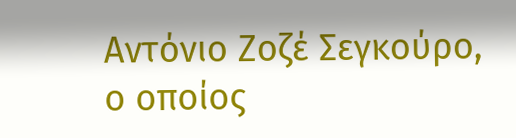Αντόνιο Ζοζέ Σεγκούρο, ο οποίος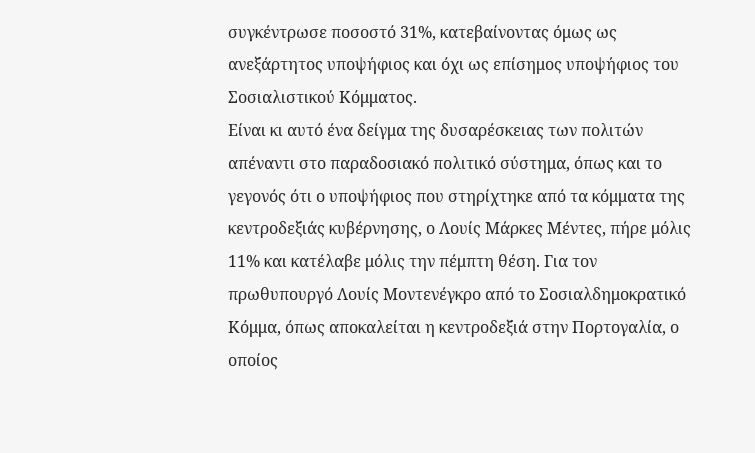συγκέντρωσε ποσοστό 31%, κατεβαίνοντας όμως ως ανεξάρτητος υποψήφιος και όχι ως επίσημος υποψήφιος του Σοσιαλιστικού Κόμματος.
Είναι κι αυτό ένα δείγμα της δυσαρέσκειας των πολιτών απέναντι στο παραδοσιακό πολιτικό σύστημα, όπως και το γεγονός ότι ο υποψήφιος που στηρίχτηκε από τα κόμματα της κεντροδεξιάς κυβέρνησης, ο Λουίς Μάρκες Μέντες, πήρε μόλις 11% και κατέλαβε μόλις την πέμπτη θέση. Για τον πρωθυπουργό Λουίς Μοντενέγκρο από το Σοσιαλδημοκρατικό Κόμμα, όπως αποκαλείται η κεντροδεξιά στην Πορτογαλία, ο οποίος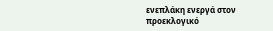ενεπλάκη ενεργά στον προεκλογικό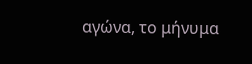αγώνα, το μήνυμα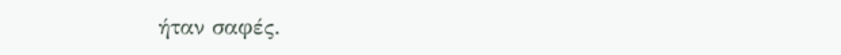ήταν σαφές.